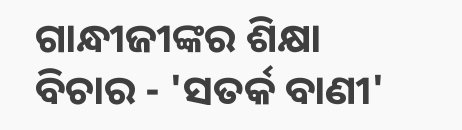ଗାନ୍ଧୀଜୀଙ୍କର ଶିକ୍ଷା ବିଚାର - 'ସତର୍କ ବାଣୀ'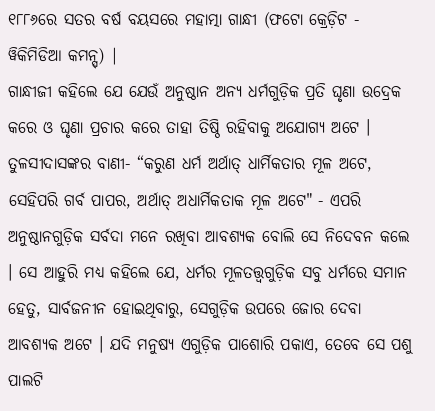୧୮୮୬ରେ ସତର ବର୍ଷ ବୟସରେ ମହାତ୍ମା ଗାନ୍ଧୀ (ଫଟୋ କ୍ରେଡ଼ିଟ - ୱିକିମିଡିଆ କମନ୍ସ୍) |
ଗାନ୍ଧୀଜୀ କହିଲେ ଯେ ଯେଉଁ ଅନୁଷ୍ଠାନ ଅନ୍ୟ ଧର୍ମଗୁଡ଼ିକ ପ୍ରତି ଘୃଣା ଉଦ୍ରେକ କରେ ଓ ଘୃଣା ପ୍ରଚାର କରେ ତାହା ତିଷ୍ଠି ରହିବାକୁ ଅଯୋଗ୍ୟ ଅଟେ । ତୁଳସୀଦାସଙ୍କର ବାଣୀ- “କରୁଣ ଧର୍ମ ଅର୍ଥାତ୍ ଧାର୍ମିକତାର ମୂଳ ଅଟେ, ସେହିପରି ଗର୍ବ ପାପର, ଅର୍ଥାତ୍ ଅଧାର୍ମିକତାକ ମୂଳ ଅଟେ" - ଏପରି ଅନୁଷ୍ଠାନଗୁଡ଼ିକ ସର୍ବଦା ମନେ ରଖିବା ଆବଶ୍ୟକ ବୋଲି ସେ ନିଦେବନ କଲେ । ସେ ଆହୁରି ମଧ୍ୟ କହିଲେ ଯେ, ଧର୍ମର ମୂଳତତ୍ତ୍ୱଗୁଡ଼ିକ ସବୁ ଧର୍ମରେ ସମାନ ହେତୁ, ସାର୍ବଜନୀନ ହୋଇଥିବାରୁ, ସେଗୁଡ଼ିକ ଉପରେ ଜୋର ଦେବା ଆବଶ୍ୟକ ଅଟେ । ଯଦି ମନୁଷ୍ୟ ଏଗୁଡ଼ିକ ପାଶୋରି ପକାଏ, ତେବେ ସେ ପଶୁ ପାଲଟି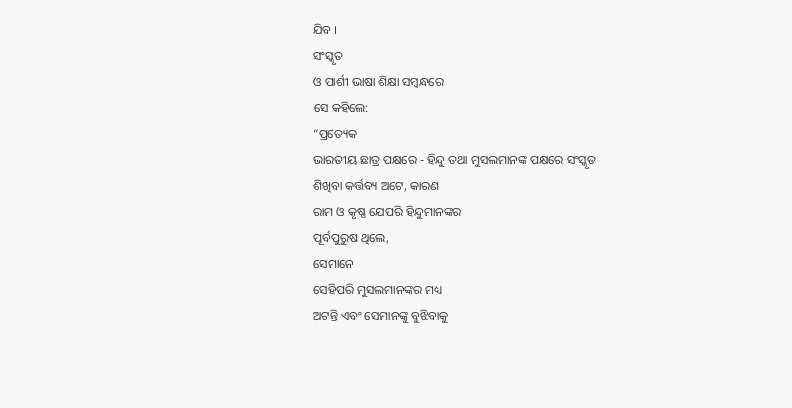ଯିବ ।
ସଂସ୍କୃତ
ଓ ପାର୍ଶୀ ଭାଷା ଶିକ୍ଷା ସମ୍ୱନ୍ଧରେ
ସେ କହିଲେ:
“ପ୍ରତ୍ୟେକ
ଭାରତୀୟ ଛାତ୍ର ପକ୍ଷରେ - ହିନ୍ଦୁ ତଥା ମୁସଲମାନଙ୍କ ପକ୍ଷରେ ସଂସ୍କୃତ
ଶିଖିବା କର୍ତ୍ତବ୍ୟ ଅଟେ, କାରଣ
ରାମ ଓ କୃଷ୍ଣ ଯେପରି ହିନ୍ଦୁମାନଙ୍କର
ପୂର୍ବପୁରୁଷ ଥିଲେ,
ସେମାନେ
ସେହିପରି ମୁସଲମାନଙ୍କର ମଧ୍ୟ
ଅଟନ୍ତି ଏବଂ ସେମାନଙ୍କୁ ବୁଝିବାକୁ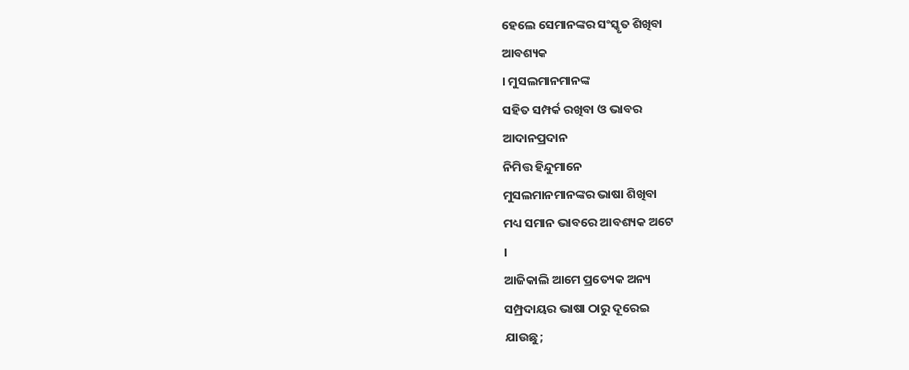ହେଲେ ସେମାନଙ୍କର ସଂସ୍କୃତ ଶିଖିବା
ଆବଶ୍ୟକ
। ମୁସଲମାନମାନଙ୍କ
ସହିତ ସମ୍ପର୍କ ରଖିବା ଓ ଭାବର
ଆଦାନପ୍ରଦାନ
ନିମିତ୍ତ ହିନ୍ଦୁମାନେ
ମୁସଲମାନମାନଙ୍କର ଭାଷା ଶିଖିବା
ମଧ୍ୟ ସମାନ ଭାବରେ ଆବଶ୍ୟକ ଅଟେ
।
ଆଜିକାଲି ଆମେ ପ୍ରତ୍ୟେକ ଅନ୍ୟ
ସମ୍ପ୍ରଦାୟର ଭାଷା ଠାରୁ ଦୂରେଇ
ଯାଉଛୁ;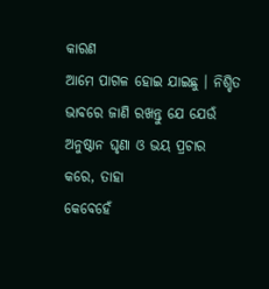କାରଣ
ଆମେ ପାଗଳ ହୋଇ ଯାଇଛୁ । ନିଶ୍ଚିତ
ଭାବରେ ଜାଣି ରଖନ୍ତୁ ଯେ ଯେଉଁ
ଅନୁଷ୍ଠାନ ଘୃଣା ଓ ଭୟ ପ୍ରଚାର
କରେ, ତାହା
କେବେହେଁ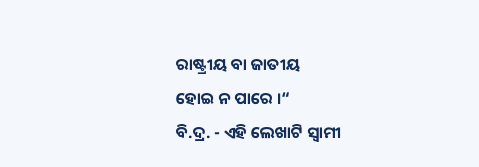ରାଷ୍ଟ୍ରୀୟ ବା ଜାତୀୟ
ହୋଇ ନ ପାରେ ।“
ବି.ଦ୍ର. - ଏହି ଲେଖାଟି ସ୍ୱାମୀ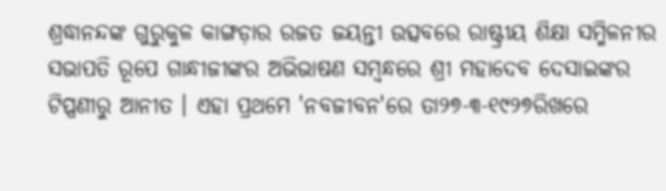ଶ୍ରଦ୍ଧାନନ୍ଦଙ୍କ ଗୁରୁକୁଳ କାଙ୍ଗଡ଼ାର ରଜତ ଜୟନ୍ତୀ ଉତ୍ସବରେ ରାଷ୍ଟ୍ରୀୟ ଶିକ୍ଷା ସମ୍ମିଳନୀର ସଭାପତି ରୂପେ ଗାନ୍ଧୀଜୀଙ୍କର ଅଭିଭାଷଣ ସମ୍ୱନ୍ଧରେ ଶ୍ରୀ ମହାଦେବ ଦେସାଇଙ୍କର ଟିପ୍ପଣୀରୁ ଆନୀତ । ଏହା ପ୍ରଥମେ 'ନବଜୀବନ'ରେ ତା୨୭-୩-୧୯୨୭ରିଖରେ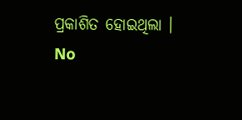ପ୍ରକାଶିତ ହୋଇଥିଲା ।
No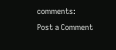comments:
Post a Comment